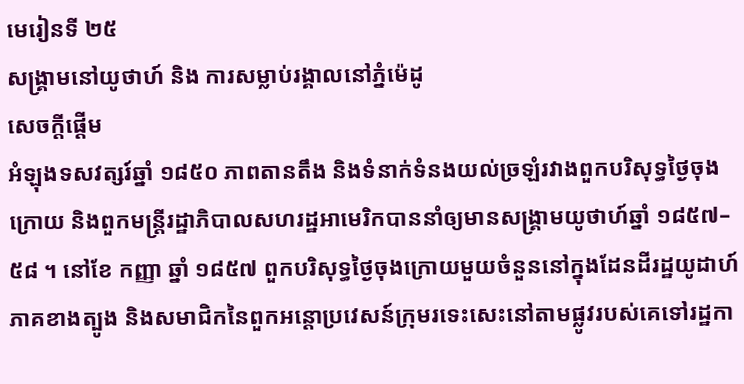មេរៀនទី ២៥
សង្គ្រាមនៅយូថាហ៍ និង ការសម្លាប់រង្គាលនៅភ្នំម៉េដូ
សេចក្តីផ្តើម
អំឡុងទសវត្សរ៍ឆ្នាំ ១៨៥០ ភាពតានតឹង និងទំនាក់ទំនងយល់ច្រឡំរវាងពួកបរិសុទ្ធថ្ងៃចុងក្រោយ និងពួកមន្ដ្រីរដ្ឋាភិបាលសហរដ្ឋអាមេរិកបាននាំឲ្យមានសង្គ្រាមយូថាហ៍ឆ្នាំ ១៨៥៧–៥៨ ។ នៅខែ កញ្ញា ឆ្នាំ ១៨៥៧ ពួកបរិសុទ្ធថ្ងៃចុងក្រោយមួយចំនួននៅក្នុងដែនដីរដ្ឋយូដាហ៍ភាគខាងត្បូង និងសមាជិកនៃពួកអន្ដោប្រវេសន៍ក្រុមរទេះសេះនៅតាមផ្លូវរបស់គេទៅរដ្ឋកា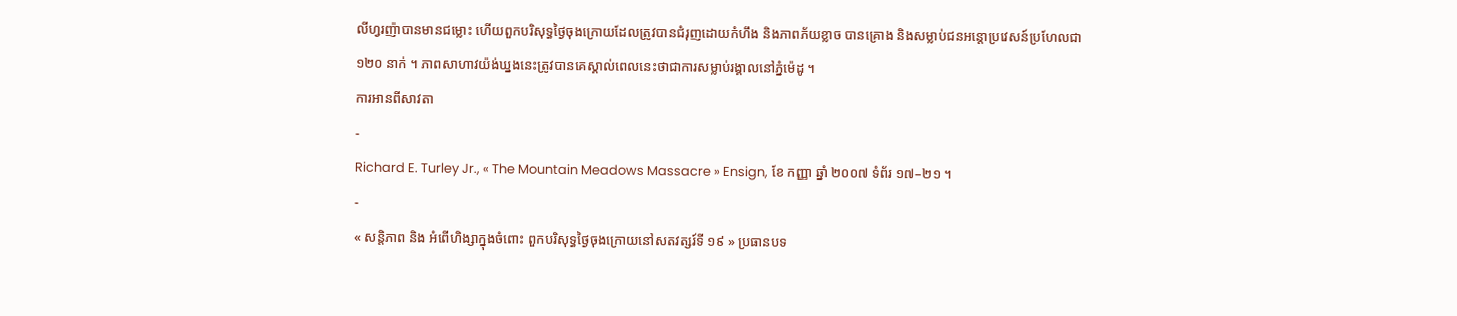លីហ្វរញ៉ាបានមានជម្លោះ ហើយពួកបរិសុទ្ធថ្ងៃចុងក្រោយដែលត្រូវបានជំរុញដោយកំហឹង និងភាពភ័យខ្លាច បានគ្រោង និងសម្លាប់ជនអន្ដោប្រវេសន៍ប្រហែលជា ១២០ នាក់ ។ ភាពសាហាវយ៉ង់ឃ្នងនេះត្រូវបានគេស្គាល់ពេលនេះថាជាការសម្លាប់រង្គាលនៅភ្នំម៉េដូ ។
ការអានពីសាវតា
-
Richard E. Turley Jr., « The Mountain Meadows Massacre » Ensign, ខែ កញ្ញា ឆ្នាំ ២០០៧ ទំព័រ ១៧–២១ ។
-
« សន្តិភាព និង អំពើហិង្សាក្នុងចំពោះ ពួកបរិសុទ្ធថ្ងៃចុងក្រោយនៅសតវត្សរ៍ទី ១៩ » ប្រធានបទ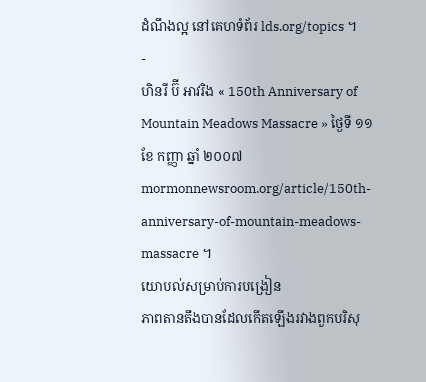ដំណឹងល្អ នៅគេហទំព័រ lds.org/topics ។
-
ហិនរី ប៊ី អាវរិង « 150th Anniversary of Mountain Meadows Massacre » ថ្ងៃទី ១១ ខែ កញ្ញា ឆ្នាំ ២០០៧ mormonnewsroom.org/article/150th-anniversary-of-mountain-meadows-massacre ។
យោបល់សម្រាប់ការបង្រៀន
ភាពតានតឹងបានដែលកើតឡើងរវាងពួកបរិសុ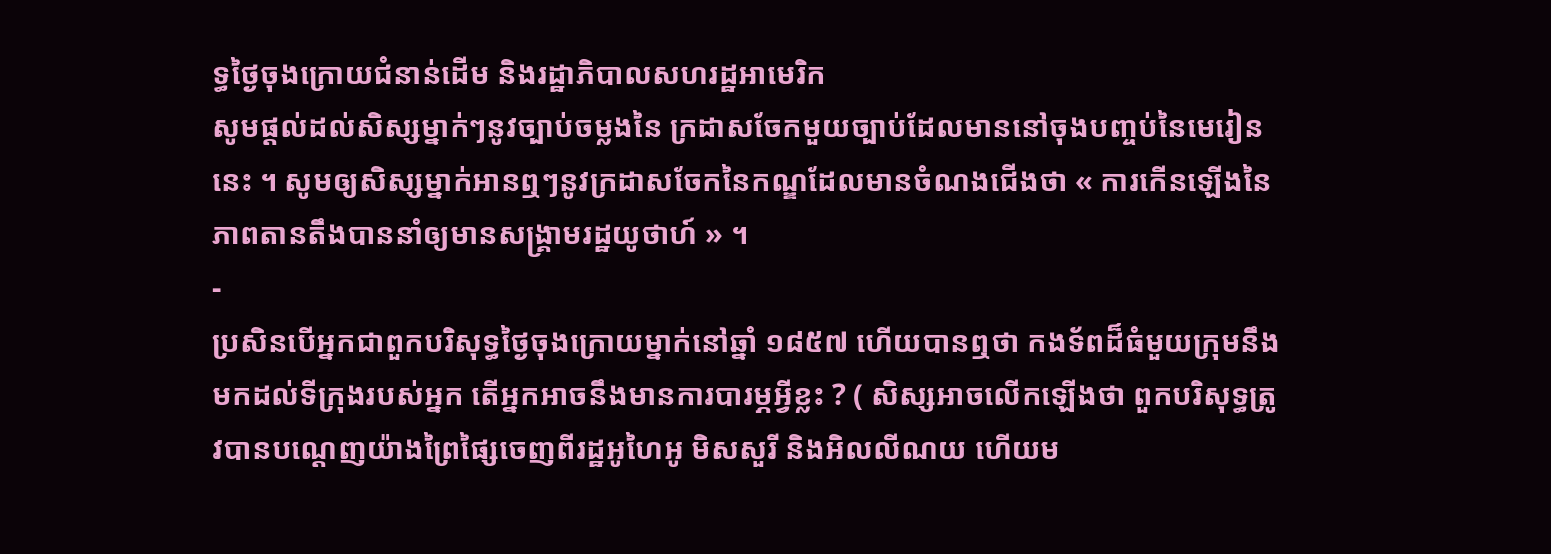ទ្ធថ្ងៃចុងក្រោយជំនាន់ដើម និងរដ្ឋាភិបាលសហរដ្ឋអាមេរិក
សូមផ្ដល់ដល់សិស្សម្នាក់ៗនូវច្បាប់ចម្លងនៃ ក្រដាសចែកមួយច្បាប់ដែលមាននៅចុងបញ្ចប់នៃមេរៀននេះ ។ សូមឲ្យសិស្សម្នាក់អានឮៗនូវក្រដាសចែកនៃកណ្ឌដែលមានចំណងជើងថា « ការកើនឡើងនៃភាពតានតឹងបាននាំឲ្យមានសង្គ្រាមរដ្ឋយូថាហ៍ » ។
-
ប្រសិនបើអ្នកជាពួកបរិសុទ្ធថ្ងៃចុងក្រោយម្នាក់នៅឆ្នាំ ១៨៥៧ ហើយបានឮថា កងទ័ពដ៏ធំមួយក្រុមនឹងមកដល់ទីក្រុងរបស់អ្នក តើអ្នកអាចនឹងមានការបារម្ភអ្វីខ្លះ ? ( សិស្សអាចលើកឡើងថា ពួកបរិសុទ្ធត្រូវបានបណ្ដេញយ៉ាងព្រៃផ្សៃចេញពីរដ្ឋអូហៃអូ មិសសួរី និងអិលលីណយ ហើយម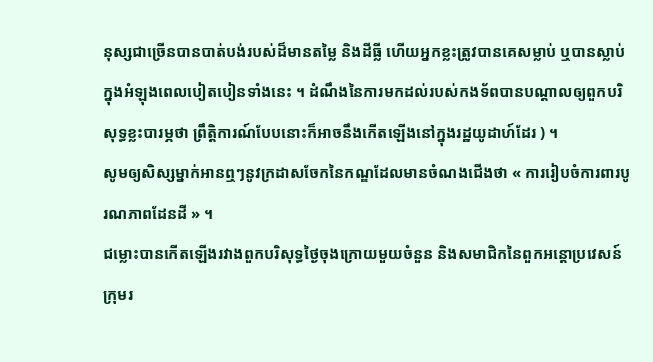នុស្សជាច្រើនបានបាត់បង់របស់ដ៏មានតម្លៃ និងដីធ្លី ហើយអ្នកខ្លះត្រូវបានគេសម្លាប់ ឬបានស្លាប់ក្នុងអំឡុងពេលបៀតបៀនទាំងនេះ ។ ដំណឹងនៃការមកដល់របស់កងទ័ពបានបណ្ដាលឲ្យពួកបរិសុទ្ធខ្លះបារម្ភថា ព្រឹត្តិការណ៍បែបនោះក៏អាចនឹងកើតឡើងនៅក្នុងរដ្ឋយូដាហ៍ដែរ ) ។
សូមឲ្យសិស្សម្នាក់អានឮៗនូវក្រដាសចែកនៃកណ្ឌដែលមានចំណងជើងថា « ការរៀបចំការពារបូរណភាពដែនដី » ។
ជម្លោះបានកើតឡើងរវាងពួកបរិសុទ្ធថ្ងៃចុងក្រោយមួយចំនួន និងសមាជិកនៃពួកអន្ដោប្រវេសន៍ក្រុមរ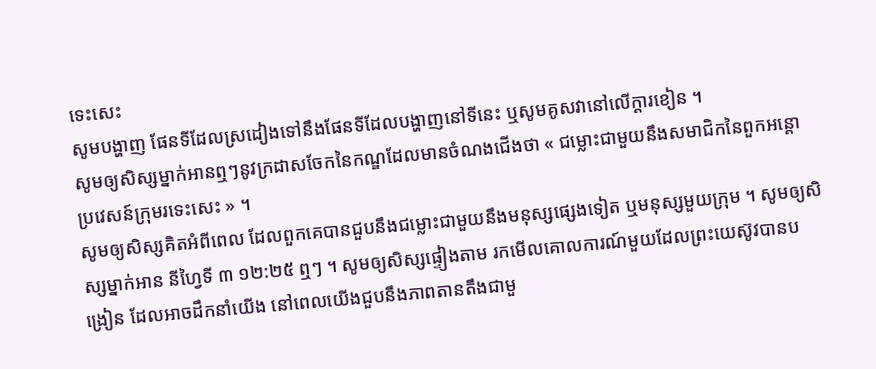ទេះសេះ
សូមបង្ហាញ ផែនទីដែលស្រដៀងទៅនឹងផែនទីដែលបង្ហាញនៅទីនេះ ឬសូមគូសវានៅលើក្ដារខៀន ។
សូមឲ្យសិស្សម្នាក់អានឮៗនូវក្រដាសចែកនៃកណ្ឌដែលមានចំណងជើងថា « ជម្លោះជាមួយនឹងសមាជិកនៃពួកអន្ដោប្រវេសន៍ក្រុមរទេះសេះ » ។
សូមឲ្យសិស្សគិតអំពីពេល ដែលពួកគេបានជួបនឹងជម្លោះជាមួយនឹងមនុស្សផ្សេងទៀត ឬមនុស្សមួយក្រុម ។ សូមឲ្យសិស្សម្នាក់អាន នីហ្វៃទី ៣ ១២:២៥ ឮៗ ។ សូមឲ្យសិស្សផ្ទៀងតាម រកមើលគោលការណ៍មួយដែលព្រះយេស៊ូវបានបង្រៀន ដែលអាចដឹកនាំយើង នៅពេលយើងជួបនឹងភាពតានតឹងជាមួ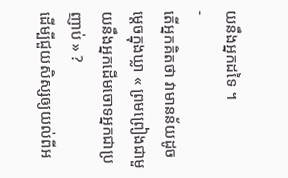យនឹងអ្នកដទៃ ។
-
តើអ្នកគិតថា វាមានន័យដូចម្តេចក្នុងឃ្លា « ព្រមព្រៀងជាមួយនឹងអ្នកដើមចោទអ្នកជាប្រញាប់ » ?
ដើម្បីជួយសិស្សឲ្យយល់ពីអ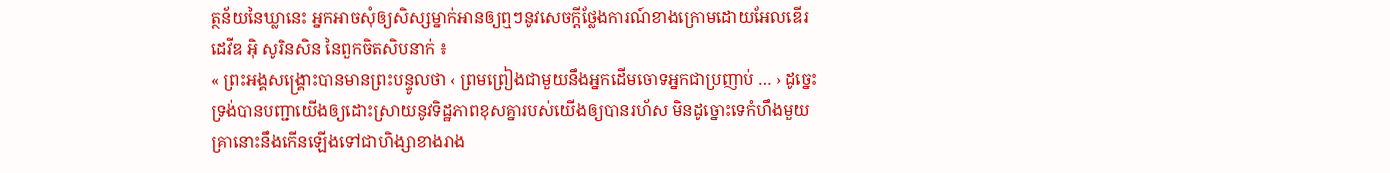ត្ថន័យនៃឃ្លានេះ អ្នកអាចសុំឲ្យសិស្សម្នាក់អានឲ្យឮៗនូវសេចក្ដីថ្លែងការណ៍ខាងក្រោមដោយអែលឌើរ ដេវីឌ អ៊ិ សូរិនសិន នៃពួកចិតសិបនាក់ ៖
« ព្រះអង្គសង្គ្រោះបានមានព្រះបន្ទូលថា ‹ ព្រមព្រៀងជាមួយនឹងអ្នកដើមចោទអ្នកជាប្រញាប់ … › ដូច្នេះទ្រង់បានបញ្ជាយើងឲ្យដោះស្រាយនូវទិដ្ឋភាពខុសគ្នារបស់យើងឲ្យបានរហ័ស មិនដូច្នោះទេកំហឹងមួយគ្រានោះនឹងកើនឡើងទៅជាហិង្សាខាងរាង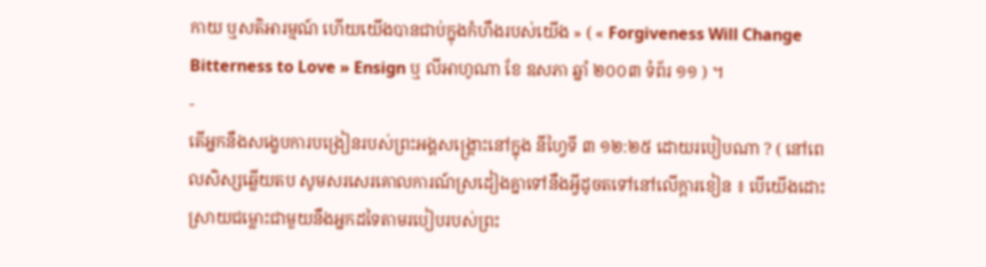កាយ ឬសតិអារម្មណ៍ ហើយយើងបានជាប់ក្នុងកំហឹងរបស់យើង » ( « Forgiveness Will Change Bitterness to Love » Ensign ឬ លីអាហូណា ខែ ឧសភា ឆ្នាំ ២០០៣ ទំព័រ ១១ ) ។
-
តើអ្នកនឹងសង្ខេបការបង្រៀនរបស់ព្រះអង្គសង្គ្រោះនៅក្នុង នីហ្វៃទី ៣ ១២:២៥ ដោយរបៀបណា ? ( នៅពេលសិស្សឆ្លើយតប សូមសរសេរគោលការណ៍ស្រដៀងគ្នាទៅនឹងអ្វីដូចតទៅនៅលើក្ដារខៀន ៖ បើយើងដោះស្រាយជម្លោះជាមួយនឹងអ្នកដទៃតាមរបៀបរបស់ព្រះ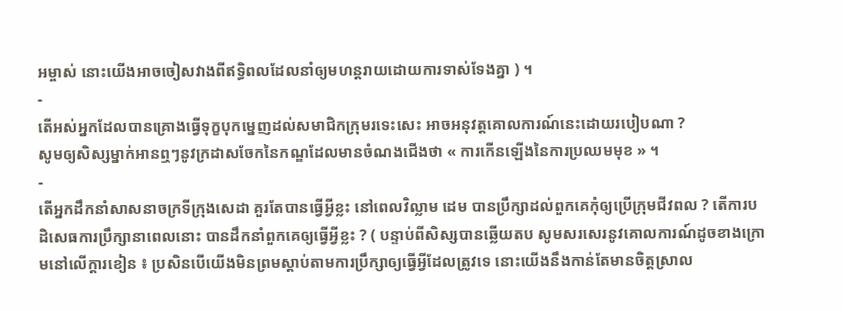អម្ចាស់ នោះយើងអាចចៀសវាងពីឥទ្ធិពលដែលនាំឲ្យមហន្ដរាយដោយការទាស់ទែងគ្នា ) ។
-
តើអស់អ្នកដែលបានគ្រោងធ្វើទុក្ខបុកម្នេញដល់សមាជិកក្រុមរទេះសេះ អាចអនុវត្តគោលការណ៍នេះដោយរបៀបណា ?
សូមឲ្យសិស្សម្នាក់អានឮៗនូវក្រដាសចែកនៃកណ្ឌដែលមានចំណងជើងថា « ការកើនឡើងនៃការប្រឈមមុខ » ។
-
តើអ្នកដឹកនាំសាសនាចក្រទីក្រុងសេដា គួរតែបានធ្វើអ្វីខ្លះ នៅពេលវិល្លាម ដេម បានប្រឹក្សាដល់ពួកគេកុំឲ្យប្រើក្រុមជីវពល ? តើការបដិសេធការប្រឹក្សានាពេលនោះ បានដឹកនាំពួកគេឲ្យធ្វើអ្វីខ្លះ ? ( បន្ទាប់ពីសិស្សបានឆ្លើយតប សូមសរសេរនូវគោលការណ៍ដូចខាងក្រោមនៅលើក្ដារខៀន ៖ ប្រសិនបើយើងមិនព្រមស្ដាប់តាមការប្រឹក្សាឲ្យធ្វើអ្វីដែលត្រូវទេ នោះយើងនឹងកាន់តែមានចិត្តស្រាល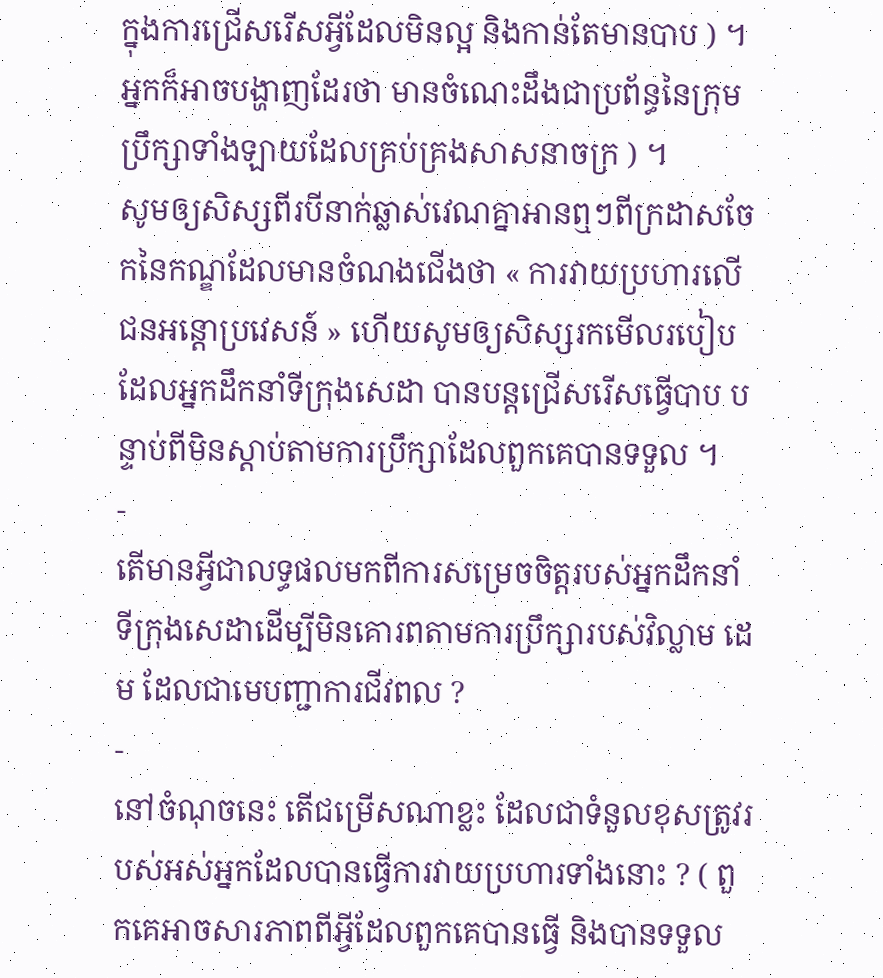ក្នុងការជ្រើសរើសអ្វីដែលមិនល្អ និងកាន់តែមានបាប ) ។ អ្នកក៏អាចបង្ហាញដែរថា មានចំណេះដឹងជាប្រព័ន្ធនៃក្រុមប្រឹក្សាទាំងឡាយដែលគ្រប់គ្រងសាសនាចក្រ ) ។
សូមឲ្យសិស្សពីរបីនាក់ឆ្លាស់វេណគ្នាអានឮៗពីក្រដាសចែកនៃកណ្ឌដែលមានចំណងជើងថា « ការវាយប្រហារលើជនអន្ដោប្រវេសន៍ » ហើយសូមឲ្យសិស្សរកមើលរបៀបដែលអ្នកដឹកនាំទីក្រុងសេដា បានបន្ដជ្រើសរើសធ្វើបាប បន្ទាប់ពីមិនស្ដាប់តាមការប្រឹក្សាដែលពួកគេបានទទួល ។
-
តើមានអ្វីជាលទ្ធផលមកពីការសម្រេចចិត្តរបស់អ្នកដឹកនាំទីក្រុងសេដាដើម្បីមិនគោរពតាមការប្រឹក្សារបស់វិល្លាម ដេម ដែលជាមេបញ្ជាការជីវពល ?
-
នៅចំណុចនេះ តើជម្រើសណាខ្លះ ដែលជាទំនួលខុសត្រូវរបស់អស់អ្នកដែលបានធ្វើការវាយប្រហារទាំងនោះ ? ( ពួកគេអាចសារភាពពីអ្វីដែលពួកគេបានធ្វើ និងបានទទួល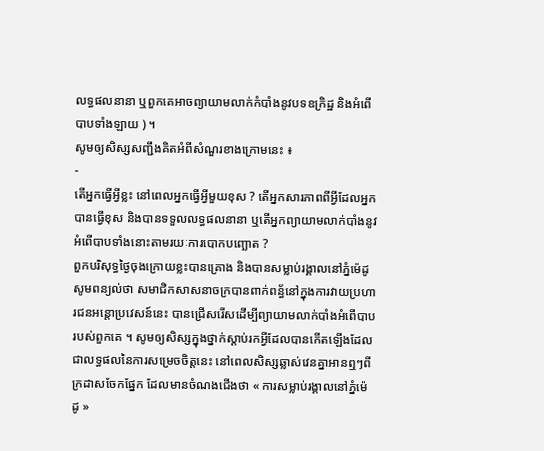លទ្ធផលនានា ឬពួកគេអាចព្យាយាមលាក់កំបាំងនូវបទឧក្រិដ្ឋ និងអំពើបាបទាំងឡាយ ) ។
សូមឲ្យសិស្សសញ្ជឹងគិតអំពីសំណួរខាងក្រោមនេះ ៖
-
តើអ្នកធ្វើអ្វីខ្លះ នៅពេលអ្នកធ្វើអ្វីមួយខុស ? តើអ្នកសារភាពពីអ្វីដែលអ្នកបានធ្វើខុស និងបានទទួលលទ្ធផលនានា ឬតើអ្នកព្យាយាមលាក់បាំងនូវអំពើបាបទាំងនោះតាមរយៈការបោកបញ្ឆោត ?
ពួកបរិសុទ្ធថ្ងៃចុងក្រោយខ្លះបានគ្រោង និងបានសម្លាប់រង្គាលនៅភ្នំម៉េដូ
សូមពន្យល់ថា សមាជិកសាសនាចក្របានពាក់ពន័្ធនៅក្នុងការវាយប្រហារជនអន្ដោប្រវេសន៍នេះ បានជ្រើសរើសដើម្បីព្យាយាមលាក់បាំងអំពើបាបរបស់ពួកគេ ។ សូមឲ្យសិស្សក្នុងថ្នាក់ស្ដាប់រកអ្វីដែលបានកើតឡើងដែលជាលទ្ធផលនៃការសម្រេចចិត្តនេះ នៅពេលសិស្សឆ្លាស់វេនគ្នាអានឮៗពីក្រដាសចែកផ្នែក ដែលមានចំណងជើងថា « ការសម្លាប់រង្គាលនៅភ្នំម៉េដូ »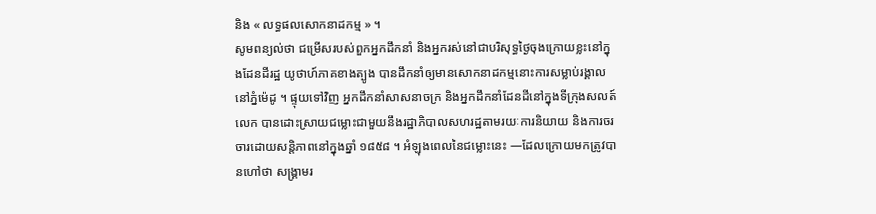និង « លទ្ធផលសោកនាដកម្ម » ។
សូមពន្យល់ថា ជម្រើសរបស់ពួកអ្នកដឹកនាំ និងអ្នករស់នៅជាបរិសុទ្ធថ្ងៃចុងក្រោយខ្លះនៅក្នុងដែនដីរដ្ឋ យូថាហ៍ភាគខាងត្បូង បានដឹកនាំឲ្យមានសោកនាដកម្មនោះការសម្លាប់រង្គាលនៅភ្នំម៉េដូ ។ ផ្ទុយទៅវិញ អ្នកដឹកនាំសាសនាចក្រ និងអ្នកដឹកនាំដែនដីនៅក្នុងទីក្រុងសលត៍ លេក បានដោះស្រាយជម្លោះជាមួយនឹងរដ្ឋាភិបាលសហរដ្ឋតាមរយៈការនិយាយ និងការចរចារដោយសន្ដិភាពនៅក្នុងឆ្នាំ ១៨៥៨ ។ អំឡុងពេលនៃជម្លោះនេះ —ដែលក្រោយមកត្រូវបានហៅថា សង្គ្រាមរ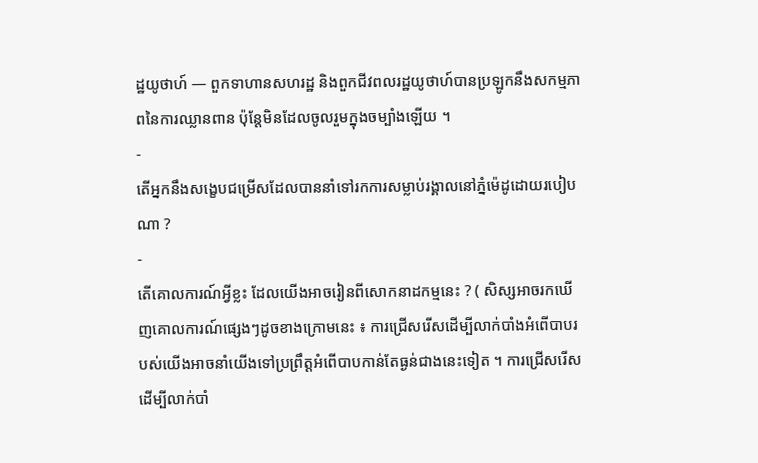ដ្ឋយូថាហ៍ — ពួកទាហានសហរដ្ឋ និងពួកជីវពលរដ្ឋយូថាហ៍បានប្រឡូកនឹងសកម្មភាពនៃការឈ្លានពាន ប៉ុន្ដែមិនដែលចូលរួមក្នុងចម្បាំងឡើយ ។
-
តើអ្នកនឹងសង្ខេបជម្រើសដែលបាននាំទៅរកការសម្លាប់រង្គាលនៅភ្នំម៉េដូដោយរបៀបណា ?
-
តើគោលការណ៍អ្វីខ្លះ ដែលយើងអាចរៀនពីសោកនាដកម្មនេះ ? ( សិស្សអាចរកឃើញគោលការណ៍ផ្សេងៗដូចខាងក្រោមនេះ ៖ ការជ្រើសរើសដើម្បីលាក់បាំងអំពើបាបរបស់យើងអាចនាំយើងទៅប្រព្រឹត្តអំពើបាបកាន់តែធ្ងន់ជាងនេះទៀត ។ ការជ្រើសរើសដើម្បីលាក់បាំ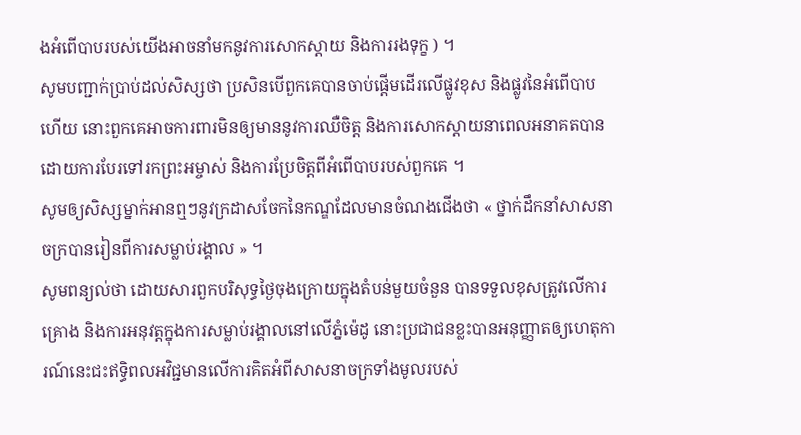ងអំពើបាបរបស់យើងអាចនាំមកនូវការសោកស្ដាយ និងការរងទុក្ខ ) ។
សូមបញ្ជាក់ប្រាប់ដល់សិស្សថា ប្រសិនបើពួកគេបានចាប់ផ្ដើមដើរលើផ្លូវខុស និងផ្លូវនៃអំពើបាបហើយ នោះពួកគេអាចការពារមិនឲ្យមាននូវការឈឺចិត្ត និងការសោកស្ដាយនាពេលអនាគតបាន ដោយការបែរទៅរកព្រះអម្ចាស់ និងការប្រែចិត្តពីអំពើបាបរបស់ពួកគេ ។
សូមឲ្យសិស្សម្នាក់អានឮៗនូវក្រដាសចែកនៃកណ្ឌដែលមានចំណងជើងថា « ថ្នាក់ដឹកនាំសាសនាចក្របានរៀនពីការសម្លាប់រង្គាល » ។
សូមពន្យល់ថា ដោយសារពួកបរិសុទ្ធថ្ងៃចុងក្រោយក្នុងតំបន់មួយចំនួន បានទទួលខុសត្រូវលើការគ្រោង និងការអនុវត្តក្នុងការសម្លាប់រង្គាលនៅលើភ្នំម៉េដូ នោះប្រជាជនខ្លះបានអនុញ្ញាតឲ្យហេតុការណ៍នេះជះឥទ្ធិពលអវិជ្ជមានលើការគិតអំពីសាសនាចក្រទាំងមូលរបស់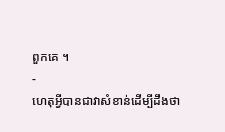ពួកគេ ។
-
ហេតុអ្វីបានជាវាសំខាន់ដើម្បីដឹងថា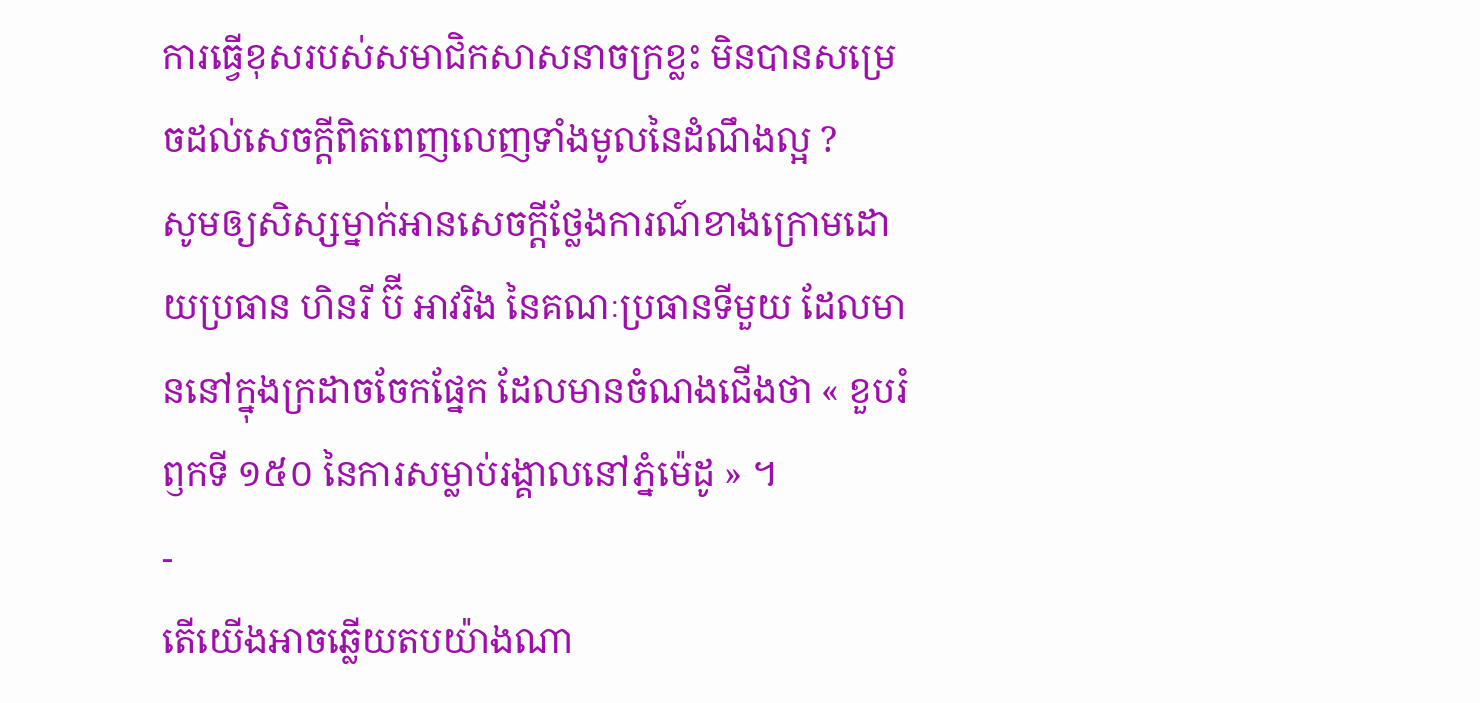ការធ្វើខុសរបស់សមាជិកសាសនាចក្រខ្លះ មិនបានសម្រេចដល់សេចក្ដីពិតពេញលេញទាំងមូលនៃដំណឹងល្អ ?
សូមឲ្យសិស្សម្នាក់អានសេចក្ដីថ្លែងការណ៍ខាងក្រោមដោយប្រធាន ហិនរី ប៊ី អាវរិង នៃគណៈប្រធានទីមួយ ដែលមាននៅក្នុងក្រដាចចែកផ្នែក ដែលមានចំណងជើងថា « ខួបរំឭកទី ១៥០ នៃការសម្លាប់រង្គាលនៅភ្នំម៉េដូ » ។
-
តើយើងអាចឆ្លើយតបយ៉ាងណា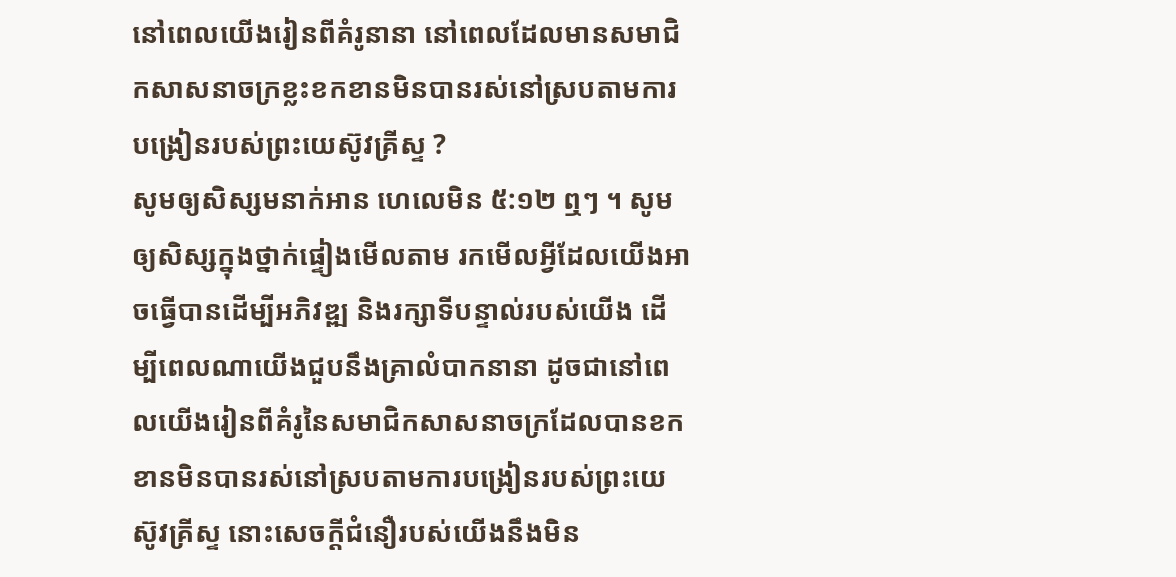នៅពេលយើងរៀនពីគំរូនានា នៅពេលដែលមានសមាជិកសាសនាចក្រខ្លះខកខានមិនបានរស់នៅស្របតាមការបង្រៀនរបស់ព្រះយេស៊ូវគ្រីស្ទ ?
សូមឲ្យសិស្សមនាក់អាន ហេលេមិន ៥:១២ ឮៗ ។ សូមឲ្យសិស្សក្នុងថ្នាក់ផ្ទៀងមើលតាម រកមើលអ្វីដែលយើងអាចធ្វើបានដើម្បីអភិវឌ្ឍ និងរក្សាទីបន្ទាល់របស់យើង ដើម្បីពេលណាយើងជួបនឹងគ្រាលំបាកនានា ដូចជានៅពេលយើងរៀនពីគំរូនៃសមាជិកសាសនាចក្រដែលបានខកខានមិនបានរស់នៅស្របតាមការបង្រៀនរបស់ព្រះយេស៊ូវគ្រីស្ទ នោះសេចក្ដីជំនឿរបស់យើងនឹងមិន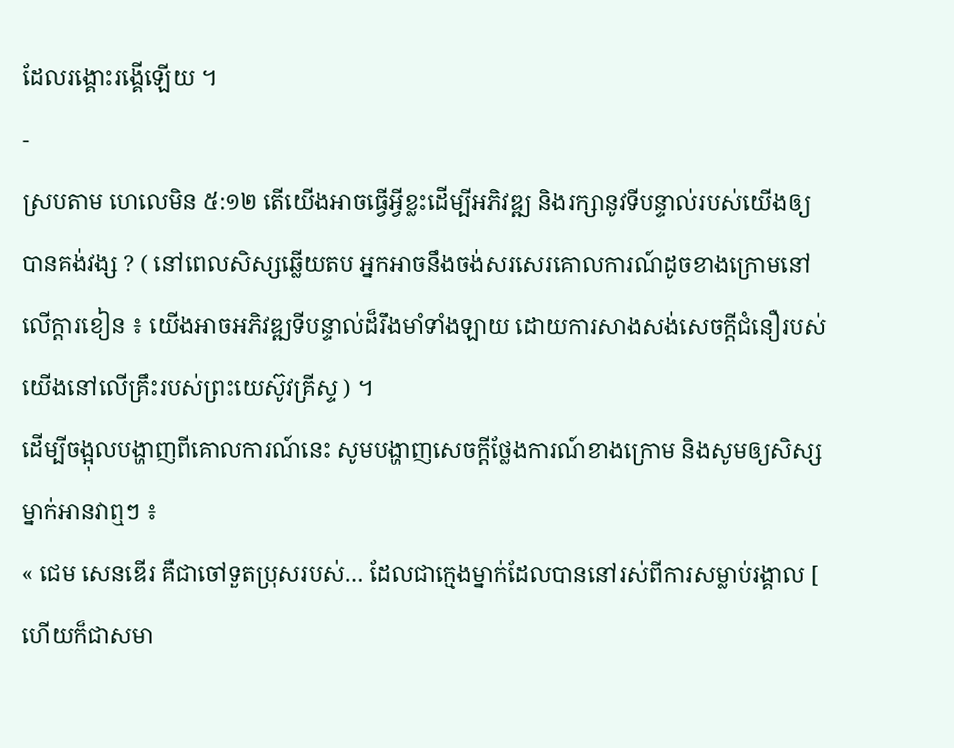ដែលរង្គោះរង្គើឡើយ ។
-
ស្របតាម ហេលេមិន ៥:១២ តើយើងអាចធ្វើអ្វីខ្លះដើម្បីអភិវឌ្ឍ និងរក្សានូវទីបន្ទាល់របស់យើងឲ្យបានគង់វង្ស ? ( នៅពេលសិស្សឆ្លើយតប អ្នកអាចនឹងចង់សរសេរគោលការណ៍ដូចខាងក្រោមនៅលើក្ដារខៀន ៖ យើងអាចអភិវឌ្ឍទីបន្ទាល់ដ៏រឹងមាំទាំងឡាយ ដោយការសាងសង់សេចក្ដីជំនឿរបស់យើងនៅលើគ្រឹះរបស់ព្រះយេស៊ូវគ្រីស្ទ ) ។
ដើម្បីចង្អុលបង្ហាញពីគោលការណ៍នេះ សូមបង្ហាញសេចក្ដីថ្លែងការណ៍ខាងក្រោម និងសូមឲ្យសិស្សម្នាក់អានវាឮៗ ៖
« ជេម សេនឌើរ គឺជាចៅទួតប្រុសរបស់… ដែលជាក្មេងម្នាក់ដែលបាននៅរស់ពីការសម្លាប់រង្គាល [ ហើយក៏ជាសមា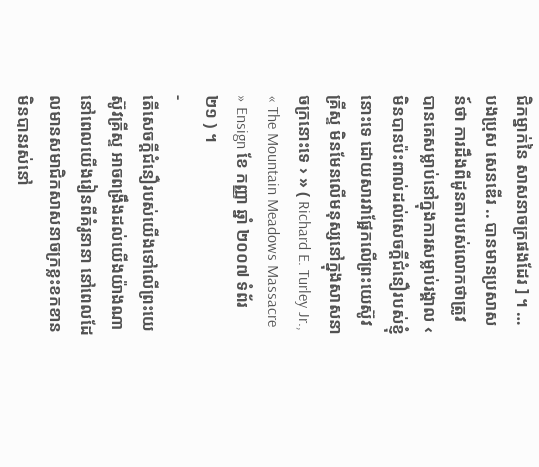ជិកម្នាក់នៃ សាសនាចក្រផងដែរ ] ។ … បងប្រុស សេនឌើរ .. បានមានប្រសាសន៍ថា ការដឹងពីដូនតារបស់លោកថាត្រូវបានគេសម្លាប់នៅក្នុងការសម្លាប់រង្គាល ‹ មិនបានប៉ះពាល់ដល់សេចក្ដីជំនឿរបស់ខ្ញុំនោះទេ ដោយសារវាផ្អែកលើព្រះយេស៊ូវគ្រីស្ទ មិនមែនលើមនុស្សនៅក្នុងសាសនាចក្រនោះទេ › » ( Richard E. Turley Jr., « The Mountain Meadows Massacre » Ensign ខែ កញ្ញា ឆ្នាំ ២០០៧ ទំព័រ ២១ ) ។
-
តើសេចក្ដីជំនឿរបស់យើងទៅលើព្រះយេស៊ូវគ្រីស្ទ អាចពង្រឹងដល់យើងយ៉ាងណា នៅពេលយើងរៀនពីគំរូនានា នៅពេលដែលមានសមាជិកសាសនាចក្រខ្លះខកខានមិនបានរស់នៅ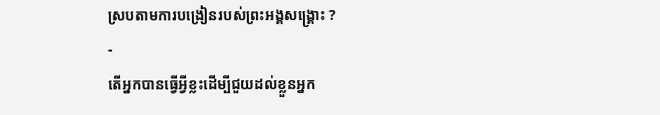ស្របតាមការបង្រៀនរបស់ព្រះអង្គសង្គ្រោះ ?
-
តើអ្នកបានធ្វើអ្វីខ្លះដើម្បីជួយដល់ខ្លួនអ្នក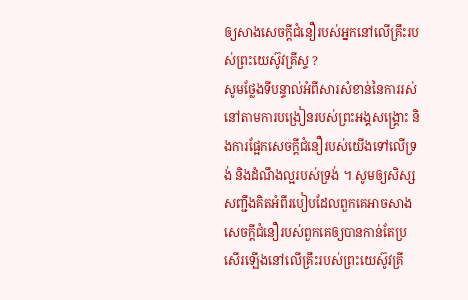ឲ្យសាងសេចក្ដីជំនឿរបស់អ្នកនៅលើគ្រឹះរបស់ព្រះយេស៊ូវគ្រីស្ទ ?
សូមថ្លែងទីបន្ទាល់អំពីសារសំខាន់នៃការរស់នៅតាមការបង្រៀនរបស់ព្រះអង្គសង្គ្រោះ និងការផ្អែកសេចក្ដីជំនឿរបស់យើងទៅលើទ្រង់ និងដំណឹងល្អរបស់ទ្រង់ ។ សូមឲ្យសិស្សសញ្ជឹងគិតអំពីរបៀបដែលពួកគេអាចសាងសេចក្ដីជំនឿរបស់ពួកគេឲ្យបានកាន់តែប្រសើរឡើងនៅលើគ្រឹះរបស់ព្រះយេស៊ូវគ្រី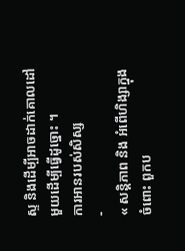ស្ទ និងដើម្បីអាចដាក់គោលដៅមួយដើម្បីធ្វើដូច្នោះ ។
ការអានរបស់សិស្ស
-
« សន្តិភាព និង អំពើហិង្សាក្នុងចំពោះ ពួកប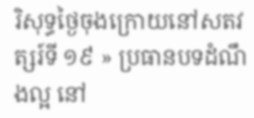រិសុទ្ធថ្ងៃចុងក្រោយនៅសតវត្សរ៍ទី ១៩ » ប្រធានបទដំណឹងល្អ នៅ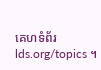គេហទំព័រ lds.org/topics ។